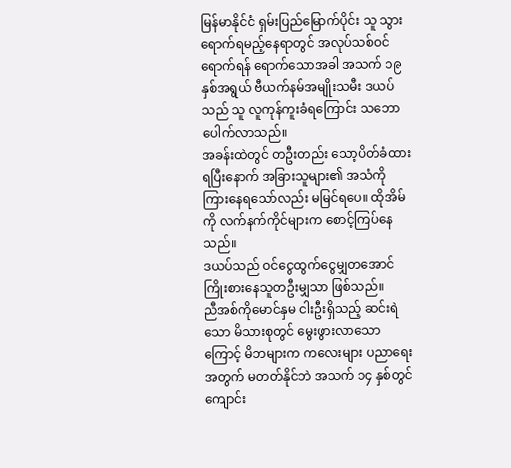မြန်မာနိုင်ငံ ရှမ်းပြည်မြောက်ပိုင်း သူ သွားရောက်ရမည့်နေရာတွင် အလုပ်သစ်ဝင်ရောက်ရန် ရောက်သောအခါ အသက် ၁၉ နှစ်အရွယ် ဗီယက်နမ်အမျိုးသမီး ဒယပ်သည် သူ လူကုန်ကူးခံရကြောင်း သဘောပေါက်လာသည်။
အခန်းထဲတွင် တဦးတည်း သော့ပိတ်ခံထားရပြီးနောက် အခြားသူများ၏ အသံကို ကြားနေရသော်လည်း မမြင်ရပေ။ ထိုအိမ်ကို လက်နက်ကိုင်များက စောင့်ကြပ်နေသည်။
ဒယပ်သည် ဝင်ငွေထွက်ငွေမျှတအောင် ကြိုးစားနေသူတဦးမျှသာ ဖြစ်သည်။
ညီအစ်ကိုမောင်နှမ ငါးဦးရှိသည့် ဆင်းရဲသော မိသားစုတွင် မွေးဖွားလာသောကြောင့် မိဘများက ကလေးများ ပညာရေးအတွက် မတတ်နိုင်ဘဲ အသက် ၁၄ နှစ်တွင် ကျောင်း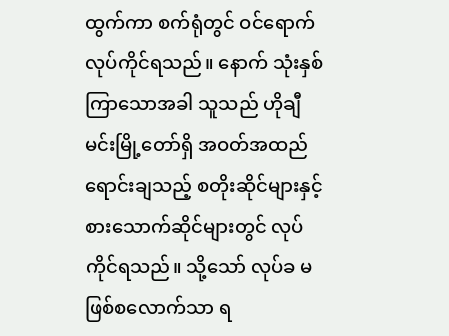ထွက်ကာ စက်ရုံတွင် ဝင်ရောက်လုပ်ကိုင်ရသည်။ နောက် သုံးနှစ်ကြာသောအခါ သူသည် ဟိုချီမင်းမြို့တော်ရှိ အဝတ်အထည်ရောင်းချသည့် စတိုးဆိုင်များနှင့် စားသောက်ဆိုင်များတွင် လုပ်ကိုင်ရသည်။ သို့သော် လုပ်ခ မဖြစ်စလောက်သာ ရ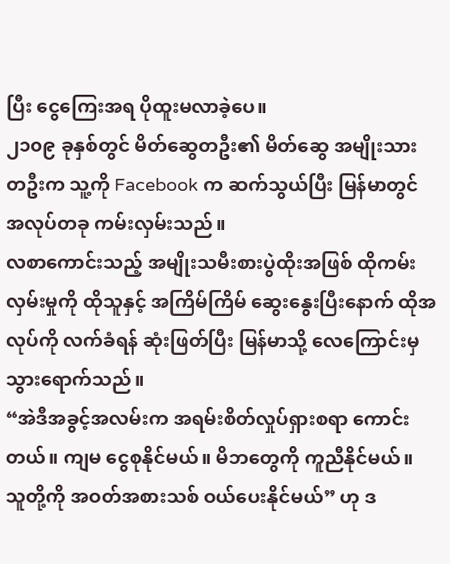ပြီး ငွေကြေးအရ ပိုထူးမလာခဲ့ပေ။
၂၁၀၉ ခုနှစ်တွင် မိတ်ဆွေတဦး၏ မိတ်ဆွေ အမျိုးသားတဦးက သူ့ကို Facebook က ဆက်သွယ်ပြီး မြန်မာတွင် အလုပ်တခု ကမ်းလှမ်းသည်။
လစာကောင်းသည့် အမျိုးသမီးစားပွဲထိုးအဖြစ် ထိုကမ်းလှမ်းမှုကို ထိုသူနှင့် အကြိမ်ကြိမ် ဆွေးနွေးပြီးနောက် ထိုအလုပ်ကို လက်ခံရန် ဆုံးဖြတ်ပြီး မြန်မာသို့ လေကြောင်းမှ သွားရောက်သည်။
“အဲဒီအခွင့်အလမ်းက အရမ်းစိတ်လှုပ်ရှားစရာ ကောင်းတယ်။ ကျမ ငွေစုနိုင်မယ်။ မိဘတွေကို ကူညီနိုင်မယ်။ သူတို့ကို အဝတ်အစားသစ် ဝယ်ပေးနိုင်မယ်” ဟု ဒ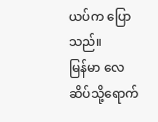ယပ်က ပြောသည်။
မြန်မာ လေဆိပ်သို့ရောက်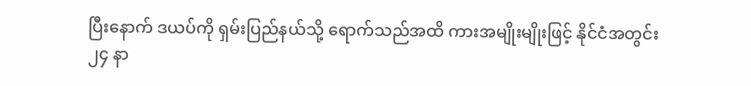ပြီးနောက် ဒယပ်ကို ရှမ်းပြည်နယ်သို့ ရောက်သည်အထိ ကားအမျိုးမျိုးဖြင့် နိုင်ငံအတွင်း ၂၄ နာ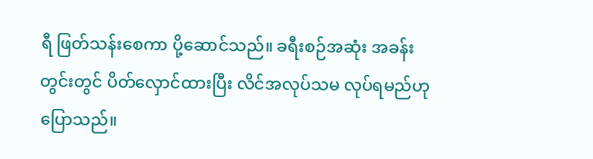ရီ ဖြတ်သန်းစေကာ ပို့ဆောင်သည်။ ခရီးစဉ်အဆုံး အခန်းတွင်းတွင် ပိတ်လှောင်ထားပြီး လိင်အလုပ်သမ လုပ်ရမည်ဟု ပြောသည်။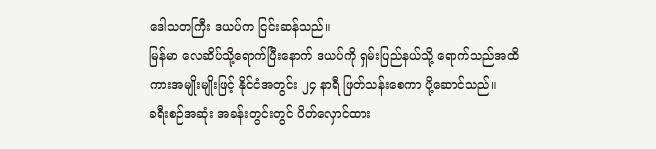ဒေါသတကြီး ဒယပ်က ငြင်းဆန်သည်။
မြန်မာ လေဆိပ်သို့ရောက်ပြီးနောက် ဒယပ်ကို ရှမ်းပြည်နယ်သို့ ရောက်သည်အထိ ကားအမျိုးမျိုးဖြင့် နိုင်ငံအတွင်း ၂၄ နာရီ ဖြတ်သန်းစေကာ ပို့ဆောင်သည်။
ခရီးစဉ်အဆုံး အခန်းတွင်းတွင် ပိတ်လှောင်ထား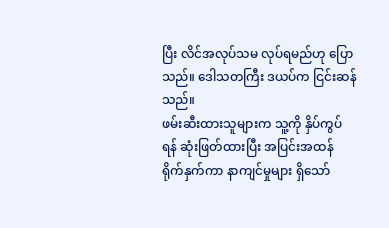ပြီး လိင်အလုပ်သမ လုပ်ရမည်ဟု ပြောသည်။ ဒေါသတကြီး ဒယပ်က ငြင်းဆန်သည်။
ဖမ်းဆီးထားသူများက သူ့ကို နှိပ်ကွပ်ရန် ဆုံးဖြတ်ထားပြီး အပြင်းအထန် ရိုက်နှက်ကာ နာကျင်မှုများ ရှိသော်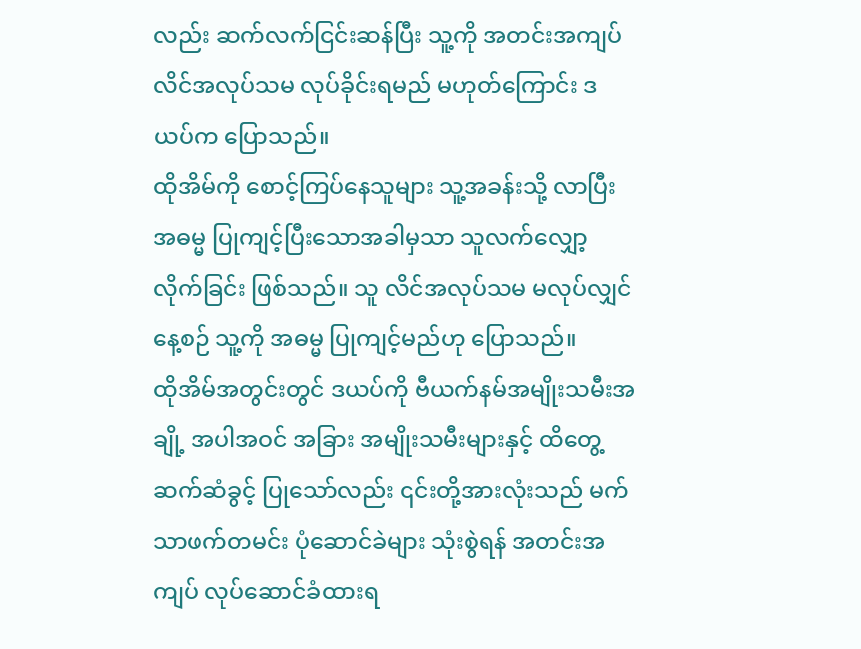လည်း ဆက်လက်ငြင်းဆန်ပြီး သူ့ကို အတင်းအကျပ် လိင်အလုပ်သမ လုပ်ခိုင်းရမည် မဟုတ်ကြောင်း ဒယပ်က ပြောသည်။
ထိုအိမ်ကို စောင့်ကြပ်နေသူများ သူ့အခန်းသို့ လာပြီး အဓမ္မ ပြုကျင့်ပြီးသောအခါမှသာ သူလက်လျှော့လိုက်ခြင်း ဖြစ်သည်။ သူ လိင်အလုပ်သမ မလုပ်လျှင် နေ့စဉ် သူ့ကို အဓမ္မ ပြုကျင့်မည်ဟု ပြောသည်။
ထိုအိမ်အတွင်းတွင် ဒယပ်ကို ဗီယက်နမ်အမျိုးသမီးအချို့ အပါအဝင် အခြား အမျိုးသမီးများနှင့် ထိတွေ့ဆက်ဆံခွင့် ပြုသော်လည်း ၎င်းတို့အားလုံးသည် မက်သာဖက်တမင်း ပုံဆောင်ခဲများ သုံးစွဲရန် အတင်းအကျပ် လုပ်ဆောင်ခံထားရ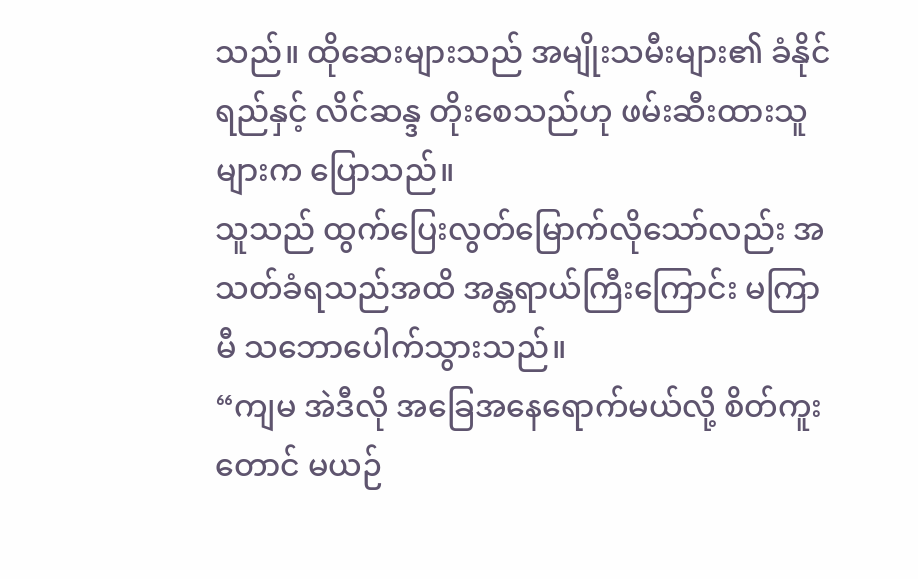သည်။ ထိုဆေးများသည် အမျိုးသမီးများ၏ ခံနိုင်ရည်နှင့် လိင်ဆန္ဒ တိုးစေသည်ဟု ဖမ်းဆီးထားသူများက ပြောသည်။
သူသည် ထွက်ပြေးလွတ်မြောက်လိုသော်လည်း အသတ်ခံရသည်အထိ အန္တရာယ်ကြီးကြောင်း မကြာမီ သဘောပေါက်သွားသည်။
“ကျမ အဲဒီလို အခြေအနေရောက်မယ်လို့ စိတ်ကူးတောင် မယဉ်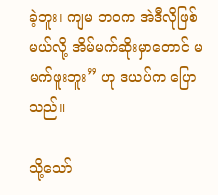ခဲ့ဘူး၊ ကျမ ဘဝက အဲဒီလိုဖြစ်မယ်လို့ အိမ်မက်ဆိုးမှာတောင် မမက်ဖူးဘူး” ဟု ဒယပ်က ပြောသည်။

သို့သော်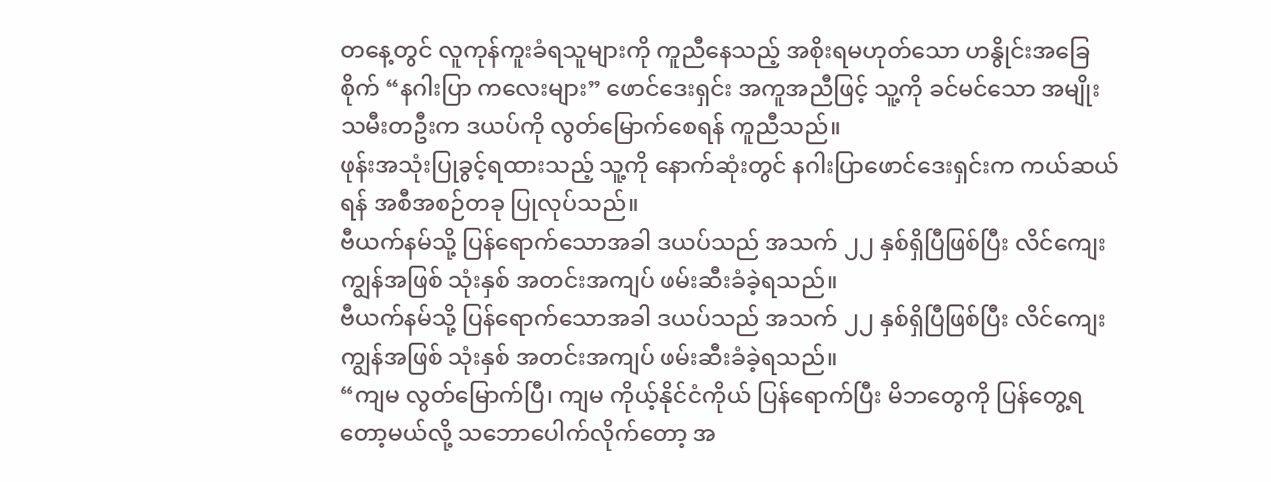တနေ့တွင် လူကုန်ကူးခံရသူများကို ကူညီနေသည့် အစိုးရမဟုတ်သော ဟနွိုင်းအခြေစိုက် “နဂါးပြာ ကလေးများ” ဖောင်ဒေးရှင်း အကူအညီဖြင့် သူ့ကို ခင်မင်သော အမျိုးသမီးတဦးက ဒယပ်ကို လွတ်မြောက်စေရန် ကူညီသည်။
ဖုန်းအသုံးပြုခွင့်ရထားသည့် သူ့ကို နောက်ဆုံးတွင် နဂါးပြာဖောင်ဒေးရှင်းက ကယ်ဆယ်ရန် အစီအစဉ်တခု ပြုလုပ်သည်။
ဗီယက်နမ်သို့ ပြန်ရောက်သောအခါ ဒယပ်သည် အသက် ၂၂ နှစ်ရှိပြီဖြစ်ပြီး လိင်ကျေးကျွန်အဖြစ် သုံးနှစ် အတင်းအကျပ် ဖမ်းဆီးခံခဲ့ရသည်။
ဗီယက်နမ်သို့ ပြန်ရောက်သောအခါ ဒယပ်သည် အသက် ၂၂ နှစ်ရှိပြီဖြစ်ပြီး လိင်ကျေးကျွန်အဖြစ် သုံးနှစ် အတင်းအကျပ် ဖမ်းဆီးခံခဲ့ရသည်။
“ကျမ လွတ်မြောက်ပြီ၊ ကျမ ကိုယ့်နိုင်ငံကိုယ် ပြန်ရောက်ပြီး မိဘတွေကို ပြန်တွေ့ရတော့မယ်လို့ သဘောပေါက်လိုက်တော့ အ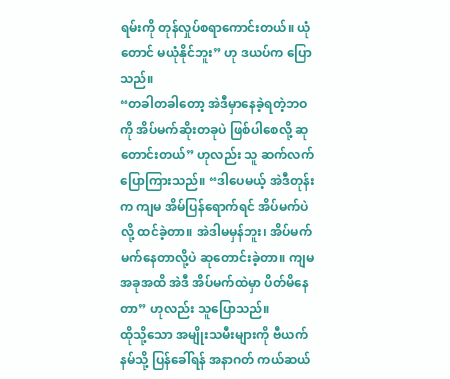ရမ်းကို တုန်လှုပ်စရာကောင်းတယ်။ ယုံတောင် မယုံနိုင်ဘူး” ဟု ဒယပ်က ပြောသည်။
“တခါတခါတော့ အဲဒီမှာနေခဲ့ရတဲ့ဘဝကို အိပ်မက်ဆိုးတခုပဲ ဖြစ်ပါစေလို့ ဆုတောင်းတယ်” ဟုလည်း သူ ဆက်လက် ပြောကြားသည်။ “ဒါပေမယ့် အဲဒီတုန်းက ကျမ အိမ်ပြန်ရောက်ရင် အိပ်မက်ပဲလို့ ထင်ခဲ့တာ။ အဲဒါမမှန်ဘူး၊ အိပ်မက်မက်နေတာလို့ပဲ ဆုတောင်းခဲ့တာ။ ကျမ အခုအထိ အဲဒီ အိပ်မက်ထဲမှာ ပိတ်မိနေတာ” ဟုလည်း သူပြောသည်။
ထိုသို့သော အမျိုးသမီးများကို ဗီယက်နမ်သို့ ပြန်ခေါ်ရန် အနာဂတ် ကယ်ဆယ်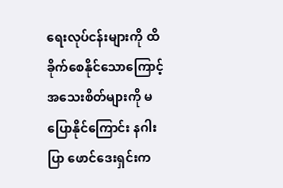ရေးလုပ်ငန်းများကို ထိခိုက်စေနိုင်သောကြောင့် အသေးစိတ်များကို မပြောနိုင်ကြောင်း နဂါးပြာ ဖောင်ဒေးရှင်းက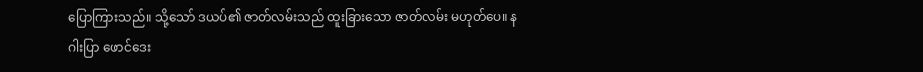ပြောကြားသည်။ သို့သော် ဒယပ်၏ ဇာတ်လမ်းသည် ထူးခြားသော ဇာတ်လမ်း မဟုတ်ပေ။ နဂါးပြာ ဖောင်ဒေး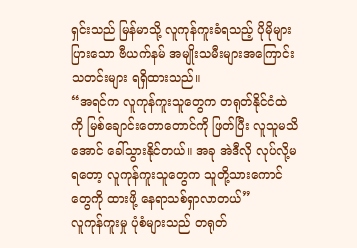ရှင်းသည် မြန်မာသို့ လူကုန်ကူးခံရသည့် ပိုမိုများပြားသော ဗီယက်နမ် အမျိုးသမီးများအကြောင်း သတင်းများ ရရှိထားသည်။
“အရင်က လူကုန်ကူးသူတွေက တရုတ်နိုင်ငံထဲကို မြစ်ချောင်းတောတောင်ကို ဖြတ်ပြီး လူသူမသိအောင် ခေါ်သွားနိုင်တယ်။ အခု အဲဒီလို လုပ်လို့မရတော့ လူကုန်ကူးသူတွေက သူတို့သားကောင်တွေကို ထားဖို့ နေရာသစ်ရှာလာတယ်”
လူကုန်ကူးမှု ပုံစံများသည် တရုတ်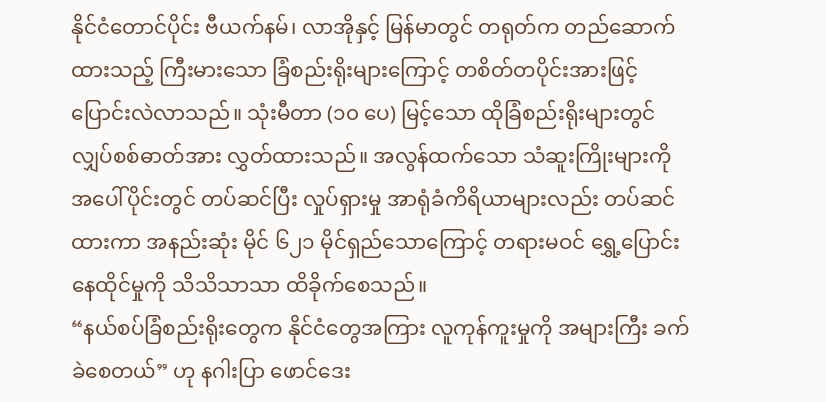နိုင်ငံတောင်ပိုင်း ဗီယက်နမ်၊ လာအိုနှင့် မြန်မာတွင် တရုတ်က တည်ဆောက်ထားသည့် ကြီးမားသော ခြံစည်းရိုးများကြောင့် တစိတ်တပိုင်းအားဖြင့် ပြောင်းလဲလာသည်။ သုံးမီတာ (၁၀ ပေ) မြင့်သော ထိုခြံစည်းရိုးများတွင် လျှပ်စစ်ဓာတ်အား လွှတ်ထားသည်။ အလွန်ထက်သော သံဆူးကြိုးများကို အပေါ်ပိုင်းတွင် တပ်ဆင်ပြီး လှုပ်ရှားမှု အာရုံခံကိရိယာများလည်း တပ်ဆင်ထားကာ အနည်းဆုံး မိုင် ၆၂၁ မိုင်ရှည်သောကြောင့် တရားမဝင် ရွှေ့ပြောင်းနေထိုင်မှုကို သိသိသာသာ ထိခိုက်စေသည်။
“နယ်စပ်ခြံစည်းရိုးတွေက နိုင်ငံတွေအကြား လူကုန်ကူးမှုကို အများကြီး ခက်ခဲစေတယ်” ဟု နဂါးပြာ ဖောင်ဒေး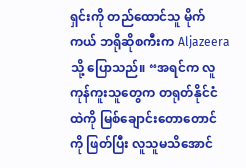ရှင်းကို တည်ထောင်သူ မိုက်ကယ် ဘရိုဆိုစကီးက Aljazeera သို့ ပြောသည်။ “အရင်က လူကုန်ကူးသူတွေက တရုတ်နိုင်ငံထဲကို မြစ်ချောင်းတောတောင်ကို ဖြတ်ပြီး လူသူမသိအောင်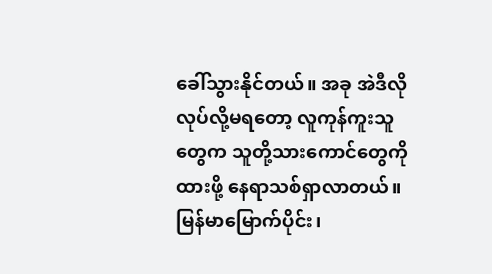ခေါ်သွားနိုင်တယ်။ အခု အဲဒီလို လုပ်လို့မရတော့ လူကုန်ကူးသူတွေက သူတို့သားကောင်တွေကို ထားဖို့ နေရာသစ်ရှာလာတယ်။ မြန်မာမြောက်ပိုင်း၊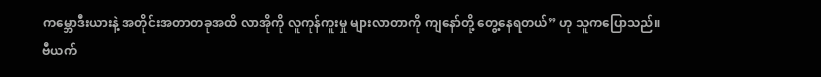ကမ္ဘောဒီးယားနဲ့ အတိုင်းအတာတခုအထိ လာအိုကို လူကုန်ကူးမှု များလာတာကို ကျနော်တို့ တွေ့နေရတယ်” ဟု သူကပြောသည်။
ဗီယက်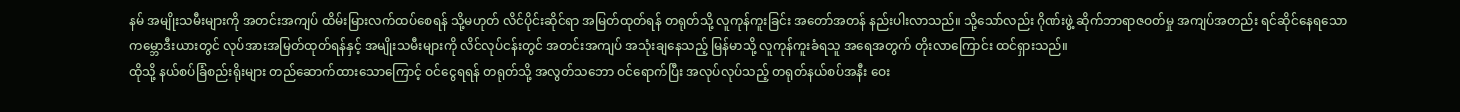နမ် အမျိုးသမီးများကို အတင်းအကျပ် ထိမ်းမြားလက်ထပ်စေရန် သို့မဟုတ် လိင်ပိုင်းဆိုင်ရာ အမြတ်ထုတ်ရန် တရုတ်သို့ လူကုန်ကူးခြင်း အတော်အတန် နည်းပါးလာသည်။ သို့သော်လည်း ဂိုဏ်းဖွဲ့ ဆိုက်ဘာရာဇဝတ်မှု အကျပ်အတည်း ရင်ဆိုင်နေရသော ကမ္ဘောဒီးယားတွင် လုပ်အားအမြတ်ထုတ်ရန်နှင့် အမျိုးသမီးများကို လိင်လုပ်ငန်းတွင် အတင်းအကျပ် အသုံးချနေသည့် မြန်မာသို့ လူကုန်ကူးခံရသူ အရေအတွက် တိုးလာကြောင်း ထင်ရှားသည်။
ထိုသို့ နယ်စပ်ခြံစည်းရိုးများ တည်ဆောက်ထားသောကြောင့် ဝင်ငွေရရန် တရုတ်သို့ အလွတ်သဘော ဝင်ရောက်ပြီး အလုပ်လုပ်သည့် တရုတ်နယ်စပ်အနီး ဝေး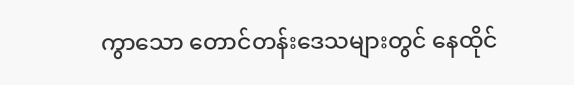ကွာသော တောင်တန်းဒေသများတွင် နေထိုင်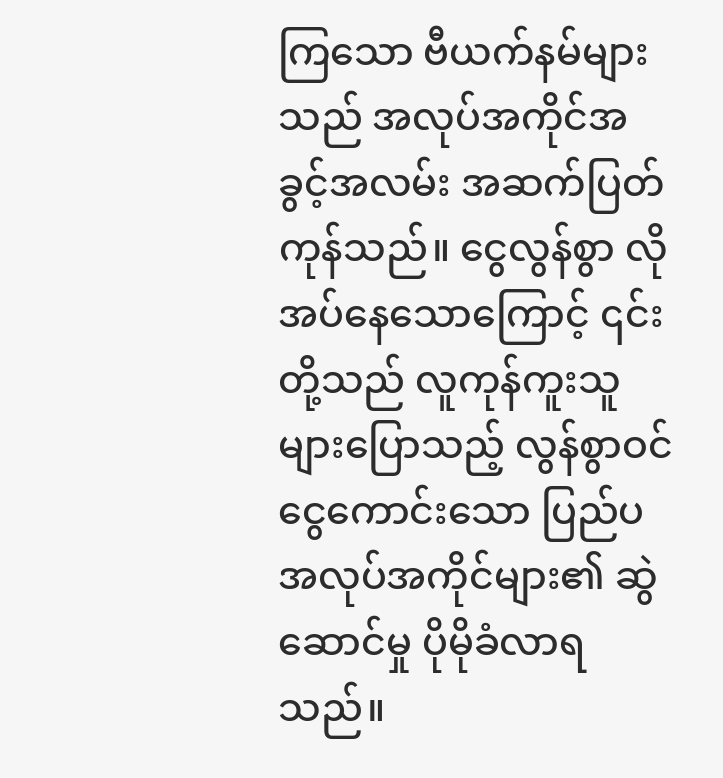ကြသော ဗီယက်နမ်များသည် အလုပ်အကိုင်အခွင့်အလမ်း အဆက်ပြတ်ကုန်သည်။ ငွေလွန်စွာ လိုအပ်နေသောကြောင့် ၎င်းတို့သည် လူကုန်ကူးသူများပြောသည့် လွန်စွာဝင်ငွေကောင်းသော ပြည်ပအလုပ်အကိုင်များ၏ ဆွဲဆောင်မှု ပိုမိုခံလာရသည်။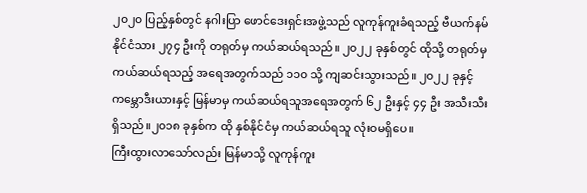၂၀၂၀ ပြည့်နှစ်တွင် နဂါးပြာ ဖောင်ဒေးရှင်းအဖွဲ့သည် လူကုန်ကူးခံရသည့် ဗီယက်နမ် နိုင်ငံသား ၂၇၄ ဦးကို တရုတ်မှ ကယ်ဆယ်ရသည်။ ၂၀၂၂ ခုနှစ်တွင် ထိုသို့ တရုတ်မှ ကယ်ဆယ်ရသည့် အရေအတွက်သည် ၁၁၀ သို့ ကျဆင်းသွားသည်။ ၂၀၂၂ ခုနှင့် ကမ္ဘောဒီးယားနှင့် မြန်မာမှ ကယ်ဆယ်ရသူအရေအတွက် ၆၂ ဦးနှင့် ၄၄ ဦး အသီးသီးရှိသည်။၂၀၁၈ ခုနှစ်က ထို နှစ်နိုင်ငံမှ ကယ်ဆယ်ရသူ လုံးဝမရှိပေ။
ကြီးထွားလာသော်လည်း မြန်မာသို့ လူကုန်ကူး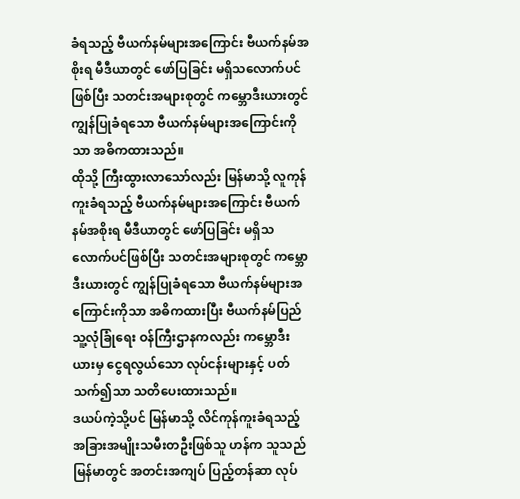ခံရသည့် ဗီယက်နမ်များအကြောင်း ဗီယက်နမ်အစိုးရ မီဒီယာတွင် ဖော်ပြခြင်း မရှိသလောက်ပင်ဖြစ်ပြီး သတင်းအများစုတွင် ကမ္ဘောဒီးယားတွင် ကျွန်ပြုခံရသော ဗီယက်နမ်များအကြောင်းကိုသာ အဓိကထားသည်။
ထိုသို့ ကြီးထွားလာသော်လည်း မြန်မာသို့ လူကုန်ကူးခံရသည့် ဗီယက်နမ်များအကြောင်း ဗီယက်နမ်အစိုးရ မီဒီယာတွင် ဖော်ပြခြင်း မရှိသလောက်ပင်ဖြစ်ပြီး သတင်းအများစုတွင် ကမ္ဘောဒီးယားတွင် ကျွန်ပြုခံရသော ဗီယက်နမ်များအကြောင်းကိုသာ အဓိကထားပြီး ဗီယက်နမ်ပြည်သူ့လုံခြုံရေး ဝန်ကြီးဌာနကလည်း ကမ္ဘောဒီးယားမှ ငွေရလွယ်သော လုပ်ငန်းများနှင့် ပတ်သက်၍သာ သတိပေးထားသည်။
ဒယပ်ကဲ့သို့ပင် မြန်မာသို့ လိင်ကုန်ကူးခံရသည့် အခြားအမျိုးသမီးတဦးဖြစ်သူ ဟန်က သူသည် မြန်မာတွင် အတင်းအကျပ် ပြည့်တန်ဆာ လုပ်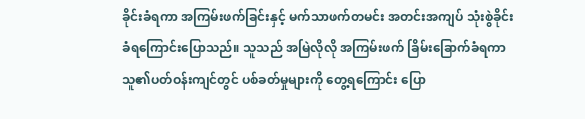ခိုင်းခံရကာ အကြမ်းဖက်ခြင်းနှင့် မက်သာဖက်တမင်း အတင်းအကျပ် သုံးစွဲခိုင်းခံရကြောင်းပြောသည်။ သူသည် အမြဲလိုလို အကြမ်းဖက် ခြိမ်းခြောက်ခံရကာ သူ၏ပတ်ဝန်းကျင်တွင် ပစ်ခတ်မှုများကို တွေ့ရကြောင်း ပြော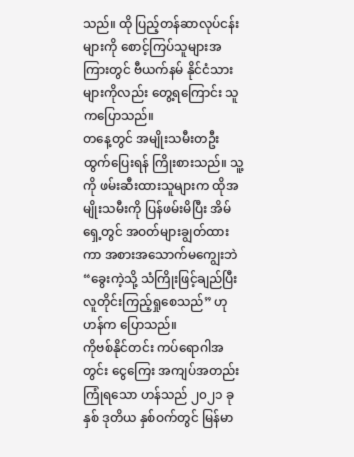သည်။ ထို ပြည့်တန်ဆာလုပ်ငန်းများကို စောင့်ကြပ်သူများအကြားတွင် ဗီယက်နမ် နိုင်ငံသားများကိုလည်း တွေ့ရကြောင်း သူကပြောသည်။
တနေ့တွင် အမျိုးသမီးတဦး ထွက်ပြေးရန် ကြိုးစားသည်။ သူ့ကို ဖမ်းဆီးထားသူများက ထိုအမျိုးသမီးကို ပြန်ဖမ်းမိပြီး အိမ်ရှေ့တွင် အဝတ်များချွတ်ထားကာ အစားအသောက်မကျွေးဘဲ “ခွေးကဲ့သို့ သံကြိုးဖြင့်ချည်ပြီး လူတိုင်းကြည့်ရှုစေသည်” ဟု ဟန်က ပြောသည်။
ကိုဗစ်နိုင်တင်း ကပ်ရောဂါအတွင်း ငွေကြေး အကျပ်အတည်း ကြုံရသော ဟန်သည် ၂၀၂၁ ခုနှစ် ဒုတိယ နှစ်ဝက်တွင် မြန်မာ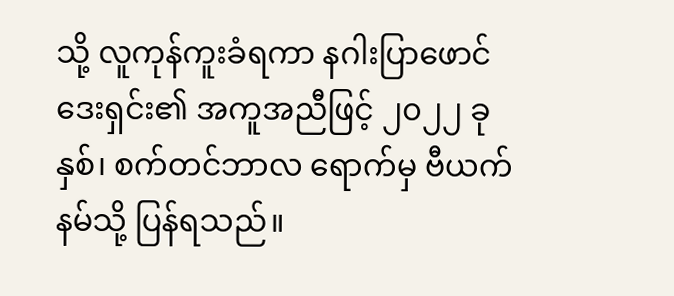သို့ လူကုန်ကူးခံရကာ နဂါးပြာဖောင်ဒေးရှင်း၏ အကူအညီဖြင့် ၂၀၂၂ ခုနှစ်၊ စက်တင်ဘာလ ရောက်မှ ဗီယက်နမ်သို့ ပြန်ရသည်။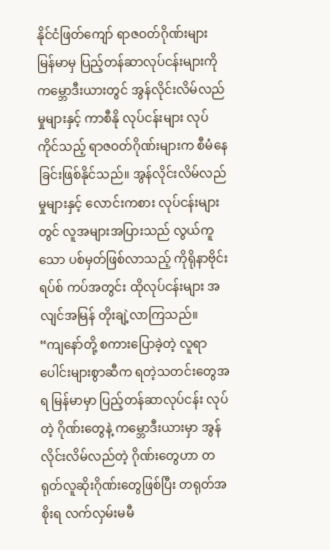နိုင်ငံဖြတ်ကျော် ရာဇဝတ်ဂိုဏ်းများ
မြန်မာမှ ပြည့်တန်ဆာလုပ်ငန်းများကို ကမ္ဘောဒီးယားတွင် အွန်လိုင်းလိမ်လည်မှုများနှင့် ကာစီနို လုပ်ငန်းများ လုပ်ကိုင်သည့် ရာဇဝတ်ဂိုဏ်းများက စီမံနေခြင်းဖြစ်နိုင်သည်။ အွန်လိုင်းလိမ်လည်မှုများနှင့် လောင်းကစား လုပ်ငန်းများတွင် လူအများအပြားသည် လွယ်ကူသော ပစ်မှတ်ဖြစ်လာသည့် ကိုရိုနာဗိုင်းရပ်စ် ကပ်အတွင်း ထိုလုပ်ငန်းများ အလျင်အမြန် တိုးချဲ့လာကြသည်။
“ကျနော်တို့ စကားပြောခဲ့တဲ့ လူရာပေါင်းများစွာဆီက ရတဲ့သတင်းတွေအရ မြန်မာမှာ ပြည့်တန်ဆာလုပ်ငန်း လုပ်တဲ့ ဂိုဏ်းတွေနဲ့ ကမ္ဘောဒီးယားမှာ အွန်လိုင်းလိမ်လည်တဲ့ ဂိုဏ်းတွေဟာ တရုတ်လူဆိုးဂိုဏ်းတွေဖြစ်ပြီး တရုတ်အစိုးရ လက်လှမ်းမမီ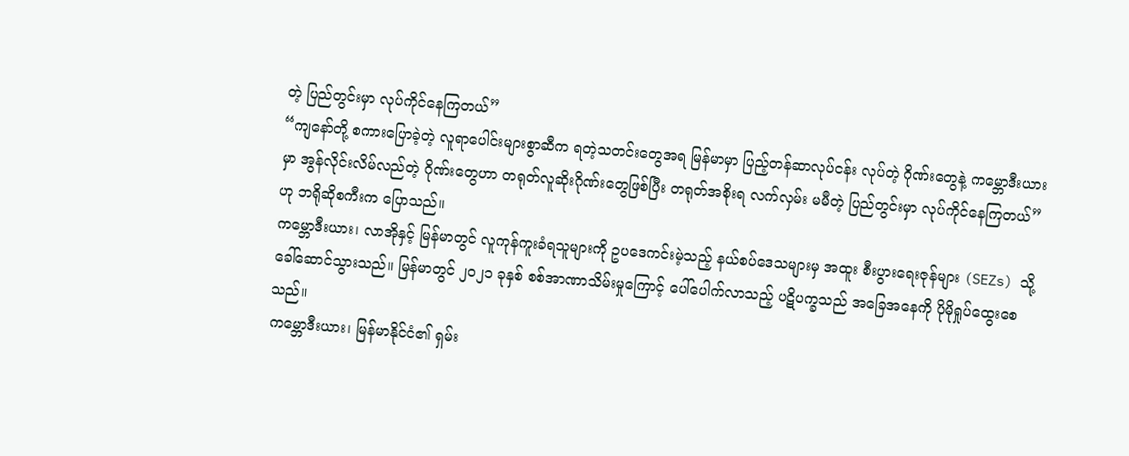တဲ့ ပြည်တွင်းမှာ လုပ်ကိုင်နေကြတယ်”
“ကျနော်တို့ စကားပြောခဲ့တဲ့ လူရာပေါင်းများစွာဆီက ရတဲ့သတင်းတွေအရ မြန်မာမှာ ပြည့်တန်ဆာလုပ်ငန်း လုပ်တဲ့ ဂိုဏ်းတွေနဲ့ ကမ္ဘောဒီးယားမှာ အွန်လိုင်းလိမ်လည်တဲ့ ဂိုဏ်းတွေဟာ တရုတ်လူဆိုးဂိုဏ်းတွေဖြစ်ပြီး တရုတ်အစိုးရ လက်လှမ်း မမီတဲ့ ပြည်တွင်းမှာ လုပ်ကိုင်နေကြတယ်” ဟု ဘရိုဆိုစကီးက ပြောသည်။
ကမ္ဘောဒီးယား၊ လာအိုနှင့် မြန်မာတွင် လူကုန်ကူးခံရသူများကို ဥပဒေကင်းမဲ့သည့် နယ်စပ်ဒေသများမှ အထူး စီးပွားရေးဇုန်များ (SEZs) သို့ ခေါ်ဆောင်သွားသည်။ မြန်မာတွင် ၂၀၂၁ ခုနှစ် စစ်အာဏာသိမ်းမှုကြောင့် ပေါ်ပေါက်လာသည့် ပဋိပက္ခသည် အခြေအနေကို ပိုမိုရှုပ်ထွေးစေသည်။
ကမ္ဘောဒီးယား၊ မြန်မာနိုင်ငံ၏ ရှမ်း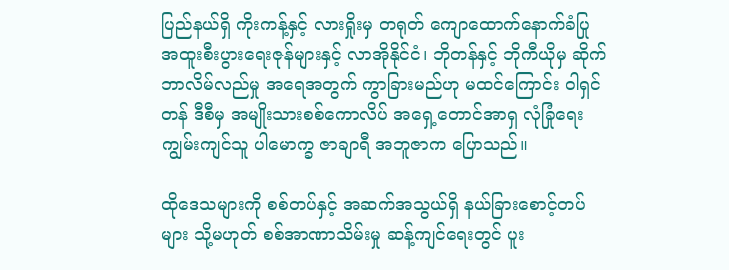ပြည်နယ်ရှိ ကိုးကန့်နှင့် လားရှိုးမှ တရုတ် ကျောထောက်နောက်ခံပြု အထူးစီးပွားရေးဇုန်များနှင့် လာအိုနိုင်ငံ၊ ဘိုတန်နှင့် ဘိုကီယိုမှ ဆိုက်ဘာလိမ်လည်မှု အရေအတွက် ကွာခြားမည်ဟု မထင်ကြောင်း ဝါရှင်တန် ဒီစီမှ အမျိုးသားစစ်ကောလိပ် အရှေ့တောင်အာရှ လုံခြုံရေး ကျွမ်းကျင်သူ ပါမောက္ခ ဇာချာရီ အဘူဇာက ပြောသည်။

ထိုဒေသများကို စစ်တပ်နှင့် အဆက်အသွယ်ရှိ နယ်ခြားစောင့်တပ်များ သို့မဟုတ် စစ်အာဏာသိမ်းမှု ဆန့်ကျင်ရေးတွင် ပူး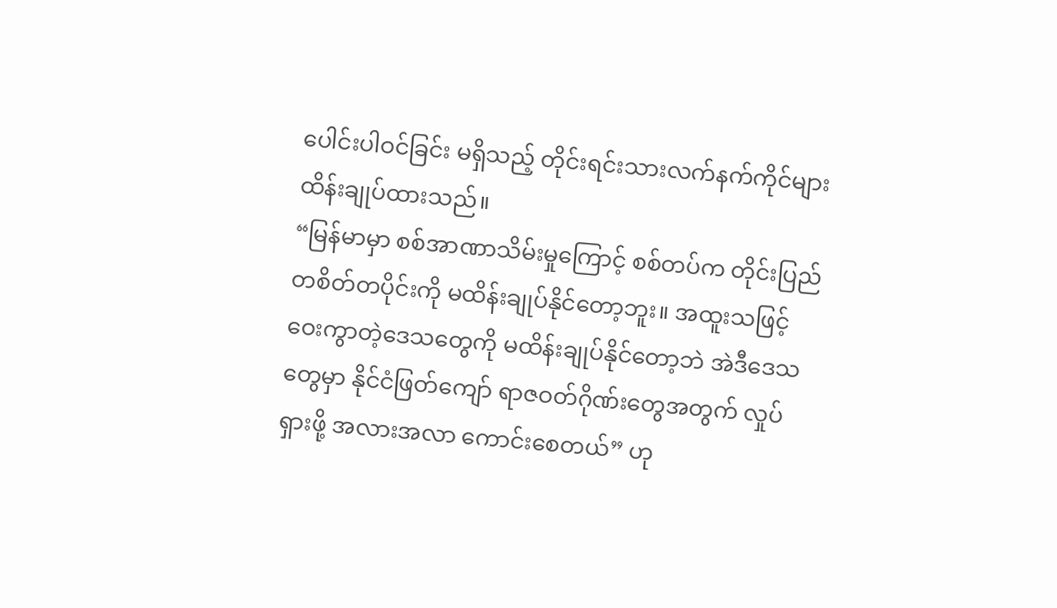ပေါင်းပါဝင်ခြင်း မရှိသည့် တိုင်းရင်းသားလက်နက်ကိုင်များ ထိန်းချုပ်ထားသည်။
“မြန်မာမှာ စစ်အာဏာသိမ်းမှုကြောင့် စစ်တပ်က တိုင်းပြည်တစိတ်တပိုင်းကို မထိန်းချုပ်နိုင်တော့ဘူး။ အထူးသဖြင့် ဝေးကွာတဲ့ဒေသတွေကို မထိန်းချုပ်နိုင်တော့ဘဲ အဲဒီဒေသတွေမှာ နိုင်ငံဖြတ်ကျော် ရာဇဝတ်ဂိုဏ်းတွေအတွက် လှုပ်ရှားဖို့ အလားအလာ ကောင်းစေတယ်” ဟု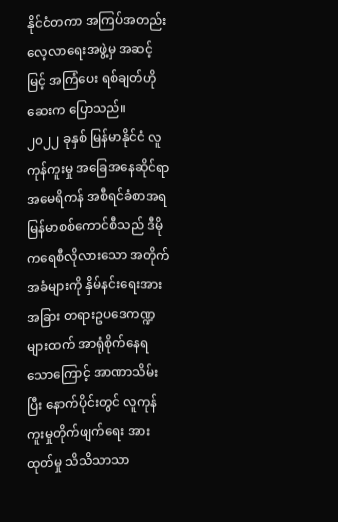နိုင်ငံတကာ အကြပ်အတည်း လေ့လာရေးအဖွဲ့မှ အဆင့်မြင့် အကြံပေး ရစ်ချတ်ဟိုဆေးက ပြောသည်။
၂၀၂၂ ခုနှစ် မြန်မာနိုင်ငံ လူကုန်ကူးမှု အခြေအနေဆိုင်ရာ အမေရိကန် အစီရင်ခံစာအရ မြန်မာစစ်ကောင်စီသည် ဒီမိုကရေစီလိုလားသော အတိုက်အခံများကို နှိမ်နင်းရေးအား အခြား တရားဥပဒေကဏ္ဍများထက် အာရုံစိုက်နေရသောကြောင့် အာဏာသိမ်းပြီး နောက်ပိုင်းတွင် လူကုန်ကူးမှုတိုက်ဖျက်ရေး အားထုတ်မှု သိသိသာသာ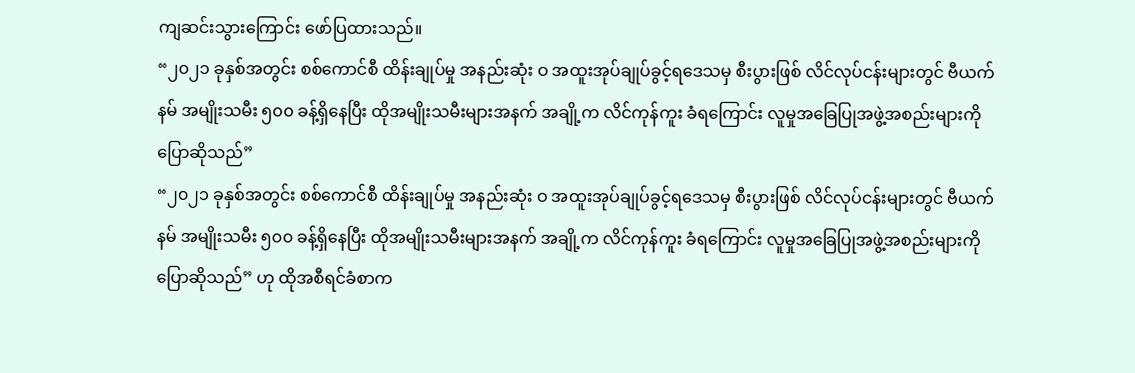ကျဆင်းသွားကြောင်း ဖော်ပြထားသည်။
“၂၀၂၁ ခုနှစ်အတွင်း စစ်ကောင်စီ ထိန်းချုပ်မှု အနည်းဆုံး ဝ အထူးအုပ်ချုပ်ခွင့်ရဒေသမှ စီးပွားဖြစ် လိင်လုပ်ငန်းများတွင် ဗီယက်နမ် အမျိုးသမီး ၅၀၀ ခန့်ရှိနေပြီး ထိုအမျိုးသမီးများအနက် အချို့က လိင်ကုန်ကူး ခံရကြောင်း လူမှုအခြေပြုအဖွဲ့အစည်းများကို ပြောဆိုသည်”
“၂၀၂၁ ခုနှစ်အတွင်း စစ်ကောင်စီ ထိန်းချုပ်မှု အနည်းဆုံး ဝ အထူးအုပ်ချုပ်ခွင့်ရဒေသမှ စီးပွားဖြစ် လိင်လုပ်ငန်းများတွင် ဗီယက်နမ် အမျိုးသမီး ၅၀၀ ခန့်ရှိနေပြီး ထိုအမျိုးသမီးများအနက် အချို့က လိင်ကုန်ကူး ခံရကြောင်း လူမှုအခြေပြုအဖွဲ့အစည်းများကို ပြောဆိုသည်” ဟု ထိုအစီရင်ခံစာက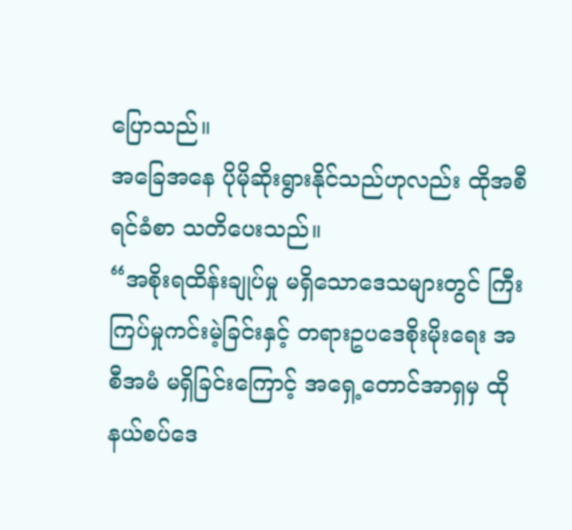ပြောသည်။
အခြေအနေ ပိုမိုဆိုးရွားနိုင်သည်ဟုလည်း ထိုအစီရင်ခံစာ သတိပေးသည်။
“အစိုးရထိန်းချုပ်မှု မရှိသောဒေသများတွင် ကြီးကြပ်မှုကင်းမဲ့ခြင်းနှင့် တရားဥပဒေစိုးမိုးရေး အစီအမံ မရှိခြင်းကြောင့် အရှေ့တောင်အာရှမှ ထိုနယ်စပ်ဒေ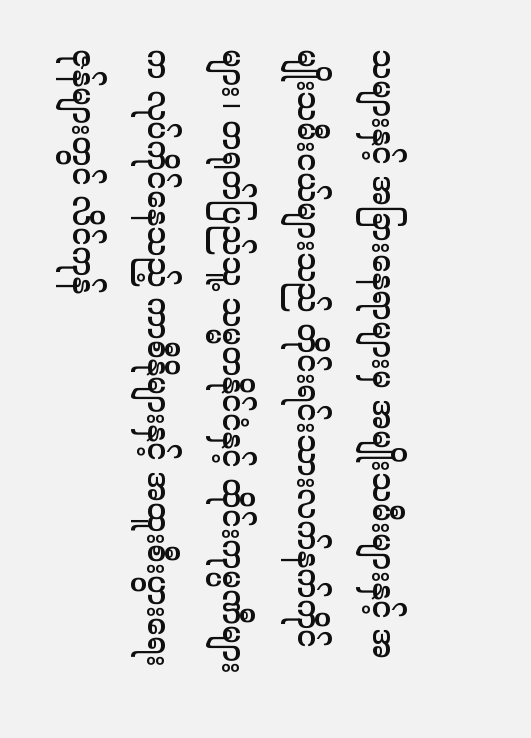သများနှင့် အခြားနေရာများမှ အမျိုးသမီးများနှင့် အမျိုးသမီးငယ်များသည် တိုင်းရင်းသားလက်နက်ကိုင်များ၊ တရုတ်ပြည်သူ့ သမ္မတနိုင်ငံနှင့် ထိုင်းကုမ္ပဏီများက လုပ်ကိုင်နေသည့် ကာစီနိုများနှင့် အထူးစီးပွားရေးဇုန်များတွင် လိင်ကုန်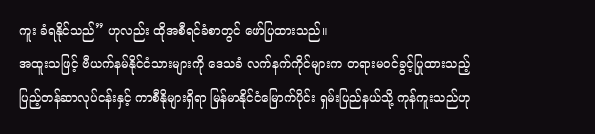ကူး ခံရနိုင်သည်” ဟုလည်း ထိုအစီရင်ခံစာတွင် ဖော်ပြထားသည်။
အထူးသဖြင့် ဗီယက်နမ်နိုင်ငံသားများကို ဒေသခံ လက်နက်ကိုင်များက တရားမဝင်ခွင့်ပြုထားသည့် ပြည့်တန်ဆာလုပ်ငန်းနှင့် ကာစီနိုများရှိရာ မြန်မာနိုင်ငံမြောက်ပိုင်း ရှမ်းပြည်နယ်သို့ ကုန်ကူးသည်ဟု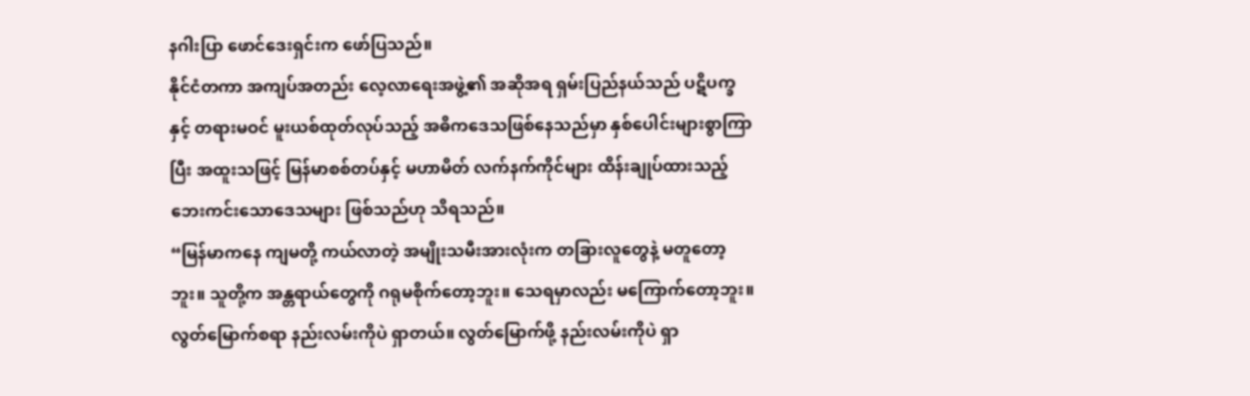နဂါးပြာ ဖောင်ဒေးရှင်းက ဖော်ပြသည်။
နိုင်ငံတကာ အကျပ်အတည်း လေ့လာရေးအဖွဲ့၏ အဆိုအရ ရှမ်းပြည်နယ်သည် ပဋိပက္ခနှင့် တရားမဝင် မူးယစ်ထုတ်လုပ်သည့် အဓိကဒေသဖြစ်နေသည်မှာ နှစ်ပေါင်းများစွာကြာပြီး အထူးသဖြင့် မြန်မာစစ်တပ်နှင့် မဟာမိတ် လက်နက်ကိုင်များ ထိန်းချုပ်ထားသည့် ဘေးကင်းသောဒေသများ ဖြစ်သည်ဟု သိရသည်။
“မြန်မာကနေ ကျမတို့ ကယ်လာတဲ့ အမျိုးသမီးအားလုံးက တခြားလူတွေနဲ့ မတူတော့ဘူး။ သူတို့က အန္တရာယ်တွေကို ဂရုမစိုက်တော့ဘူး။ သေရမှာလည်း မကြောက်တော့ဘူး။ လွတ်မြောက်စရာ နည်းလမ်းကိုပဲ ရှာတယ်။ လွတ်မြောက်ဖို့ နည်းလမ်းကိုပဲ ရှာ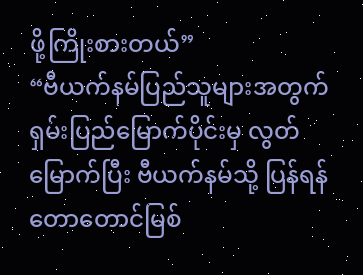ဖို့ကြိုးစားတယ်”
“ဗီယက်နမ်ပြည်သူများအတွက် ရှမ်းပြည်မြောက်ပိုင်းမှ လွတ်မြောက်ပြီး ဗီယက်နမ်သို့ ပြန်ရန် တောတောင်မြစ်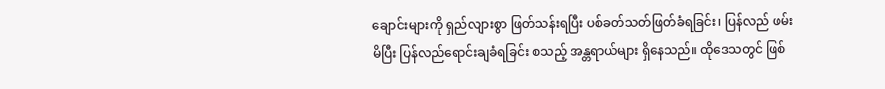ချောင်းများကို ရှည်လျားစွာ ဖြတ်သန်းရပြီး ပစ်ခတ်သတ်ဖြတ်ခံရခြင်း၊ ပြန်လည် ဖမ်းမိပြီး ပြန်လည်ရောင်းချခံရခြင်း စသည့် အန္တရာယ်များ ရှိနေသည်။ ထိုဒေသတွင် ဖြစ်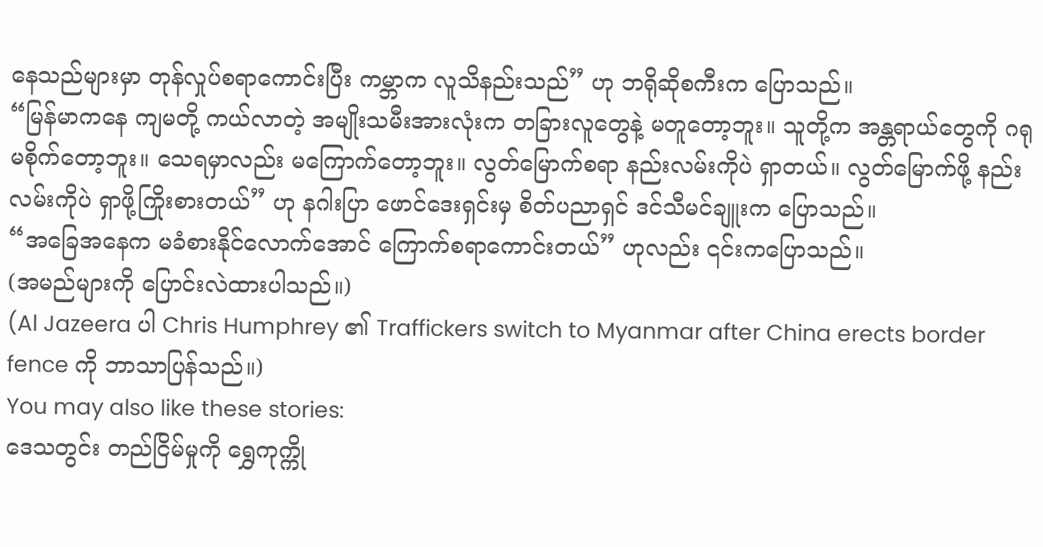နေသည်များမှာ တုန်လှုပ်စရာကောင်းပြီး ကမ္ဘာက လူသိနည်းသည်” ဟု ဘရိုဆိုစကီးက ပြောသည်။
“မြန်မာကနေ ကျမတို့ ကယ်လာတဲ့ အမျိုးသမီးအားလုံးက တခြားလူတွေနဲ့ မတူတော့ဘူး။ သူတို့က အန္တရာယ်တွေကို ဂရုမစိုက်တော့ဘူး။ သေရမှာလည်း မကြောက်တော့ဘူး။ လွတ်မြောက်စရာ နည်းလမ်းကိုပဲ ရှာတယ်။ လွတ်မြောက်ဖို့ နည်းလမ်းကိုပဲ ရှာဖို့ကြိုးစားတယ်” ဟု နဂါးပြာ ဖောင်ဒေးရှင်းမှ စိတ်ပညာရှင် ဒင်သီမင်ချူးက ပြောသည်။
“အခြေအနေက မခံစားနိုင်လောက်အောင် ကြောက်စရာကောင်းတယ်” ဟုလည်း ၎င်းကပြောသည်။
(အမည်များကို ပြောင်းလဲထားပါသည်။)
(Al Jazeera ပါ Chris Humphrey ၏ Traffickers switch to Myanmar after China erects border fence ကို ဘာသာပြန်သည်။)
You may also like these stories:
ဒေသတွင်း တည်ငြိမ်မှုကို ရွှေကုက္ကို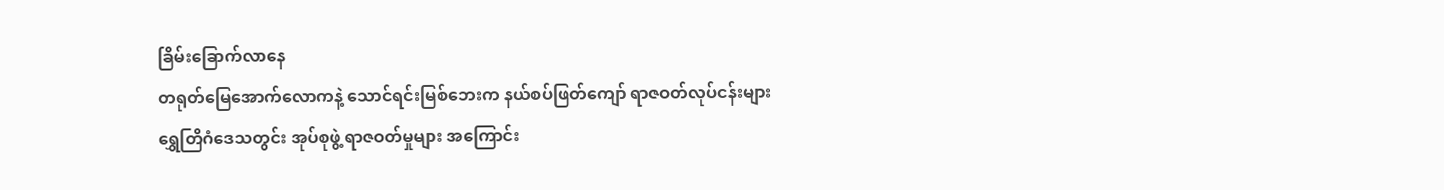ခြိမ်းခြောက်လာနေ
တရုတ်မြေအောက်လောကနဲ့ သောင်ရင်းမြစ်ဘေးက နယ်စပ်ဖြတ်ကျော် ရာဇဝတ်လုပ်ငန်းများ
ရွှေတြိဂံဒေသတွင်း အုပ်စုဖွဲ့ ရာဇဝတ်မှုများ အကြောင်း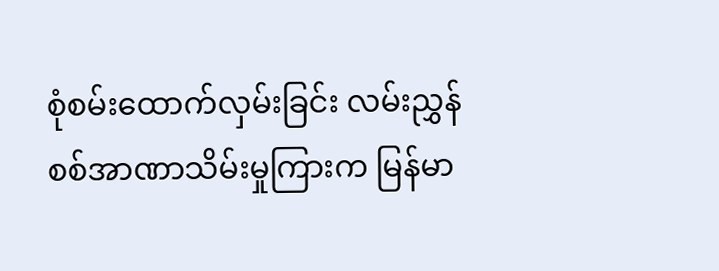စုံစမ်းထောက်လှမ်းခြင်း လမ်းညွှန်
စစ်အာဏာသိမ်းမှုကြားက မြန်မာ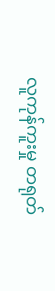လူကုန်ကူးမှု တရုတ်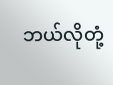ဘယ်လိုတုံ့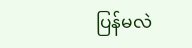ပြန်မလဲ